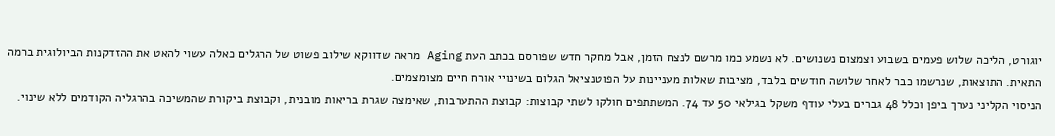יוגורט, הליכה שלוש פעמים בשבוע וצמצום נשנושים. לא נשמע כמו מרשם לנצח הזמן, אבל מחקר חדש שפורסם בכתב העת Aging מראה שדווקא שילוב פשוט של הרגלים כאלה עשוי להאט את ההזדקנות הביולוגית ברמה התאית. התוצאות, שנרשמו כבר לאחר שלושה חודשים בלבד, מציבות שאלות מעניינות על הפוטנציאל הגלום בשינויי אורח חיים מצומצמים.
הניסוי הקליני נערך ביפן וכלל 48 גברים בעלי עודף משקל בגילאי 50 עד 74. המשתתפים חולקו לשתי קבוצות: קבוצת ההתערבות, שאימצה שגרת בריאות מובנית, וקבוצת ביקורת שהמשיכה בהרגליה הקודמים ללא שינוי.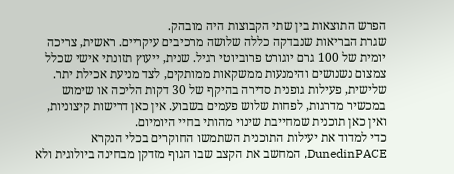הפרש התוצאות בין שתי הקבוצות היה מובהק.
שגרת הבריאות שנבדקה כללה שלושה מרכיבים עיקריים. ראשית, צריכה יומית של 100 גרם יוגורט פרוביוטי רגיל. שנית, ייעוץ תזונתי אישי שכלל צמצום נשנושים והימנעות ממשקאות ממותקים, לצד מניעת אכילת יתר. שלישית, פעילות גופנית סדירה בהיקף של 30 דקות הליכה או שימוש במכשיר מדרגות, לפחות שלוש פעמים בשבוע. אין כאן דרישות קיצוניות, ואין כאן תוכנית שמחייבת שינוי מהותי בחיי היומיום.
כדי למדוד את יעילות התוכנית השתמשו החוקרים בכלי הנקרא DunedinPACE, המחשב את הקצב שבו הגוף מזדקן מבחינה ביולוגית ולא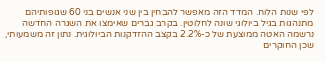לפי שנות הלוח. המדד הזה מאפשר להבחין בין שני אנשים בני 60 שגופותיהם מתנהגות בגיל ביולוגי שונה לחלוטין. בקרב גברים שאימצו את השגרה החדשה נרשמה האטה ממוצעת של כ-2.2% בקצב ההזדקנות הביולוגית. נתון זה משמעותי, שכן החוקרים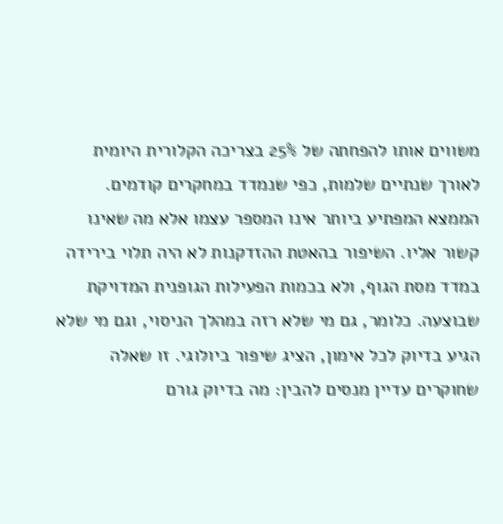משווים אותו להפחתה של 25% בצריכה הקלורית היומית לאורך שנתיים שלמות, כפי שנמדד במחקרים קודמים.
הממצא המפתיע ביותר אינו המספר עצמו אלא מה שאינו קשור אליו. השיפור בהאטת ההזדקנות לא היה תלוי בירידה במדד מסת הגוף, ולא בכמות הפעילות הגופנית המדויקת שבוצעה. כלומר, גם מי שלא רזה במהלך הניסוי, וגם מי שלא הגיע בדיוק לכל אימון, הציג שיפור ביולוגי. זו שאלה שחוקרים עדיין מנסים להבין: מה בדיוק גורם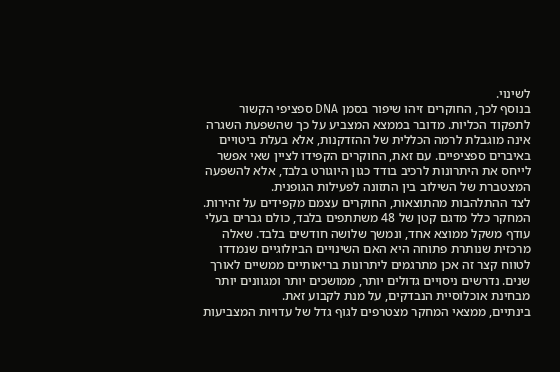לשינוי.
בנוסף לכך, החוקרים זיהו שיפור בסמן DNA ספציפי הקשור לתפקוד הכליות. מדובר בממצא המצביע על כך שהשפעת השגרה אינה מוגבלת לרמה הכללית של ההזדקנות, אלא בעלת ביטויים באיברים ספציפיים. עם זאת, החוקרים הקפידו לציין שאי אפשר לייחס את היתרונות לרכיב בודד כגון היוגורט בלבד, אלא להשפעה המצטברת של השילוב בין התזונה לפעילות הגופנית.
לצד ההתלהבות מהתוצאות, החוקרים עצמם מקפידים על זהירות. המחקר כלל מדגם קטן של 48 משתתפים בלבד, כולם גברים בעלי עודף משקל ממוצא אחד, ונמשך שלושה חודשים בלבד. שאלה מרכזית שנותרת פתוחה היא האם השינויים הביולוגיים שנמדדו לטווח קצר זה אכן מתרגמים ליתרונות בריאותיים ממשיים לאורך שנים. נדרשים ניסויים גדולים יותר, ממושכים יותר ומגוונים יותר מבחינת אוכלוסיית הנבדקים, על מנת לקבוע זאת.
בינתיים, ממצאי המחקר מצטרפים לגוף גדל של עדויות המצביעות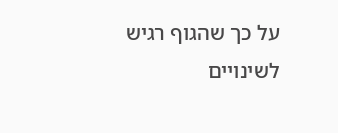על כך שהגוף רגיש לשינויים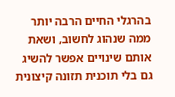בהרגלי החיים הרבה יותר ממה שנהוג לחשוב, ושאת אותם שינויים אפשר להשיג גם בלי תוכנית תזונה קיצונית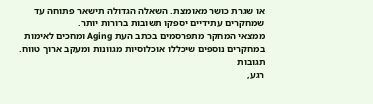או שגרת כושר מאומצת. השאלה הגדולה תישאר פתוחה עד שמחקרים עתידיים יספקו תשובות ברורות יותר.
ממצאי המחקר מתפרסמים בכתב העת Aging ומחכים לאימות במחקרים נוספים שיכללו אוכלוסיות מגוונות ומעקב ארוך טווח.
תגובות
רגע,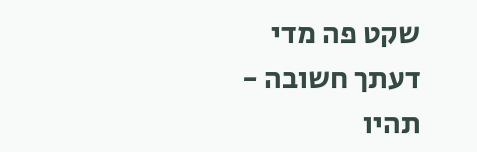שקט פה מדי
דעתך חשובה - תהיו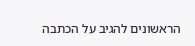הראשונים להגיב על הכתבה